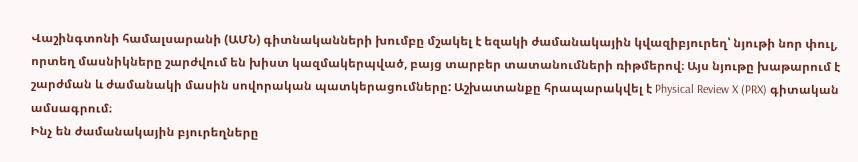Վաշինգտոնի համալսարանի (ԱՄՆ) գիտնականների խումբը մշակել է եզակի ժամանակային կվազիբյուրեղ՝ նյութի նոր փուլ, որտեղ մասնիկները շարժվում են խիստ կազմակերպված, բայց տարբեր տատանումների ռիթմերով։ Այս նյութը խաթարում է շարժման և ժամանակի մասին սովորական պատկերացումները: Աշխատանքը հրապարակվել է Physical Review X (PRX) գիտական ամսագրում։
Ինչ են ժամանակային բյուրեղները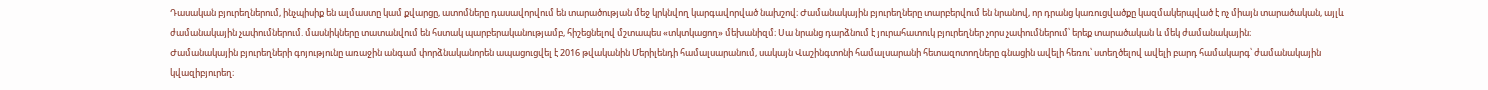Դասական բյուրեղներում, ինչպիսիք են ալմաստը կամ քվարցը, ատոմները դասավորվում են տարածության մեջ կրկնվող կարգավորված նախշով։ Ժամանակային բյուրեղները տարբերվում են նրանով, որ դրանց կառուցվածքը կազմակերպված է ոչ միայն տարածական, այլև ժամանակային չափումներում. մասնիկները տատանվում են հստակ պարբերականությամբ, հիշեցնելով մշտապես «տկտկացող» մեխանիզմ։ Սա նրանց դարձնում է յուրահատուկ բյուրեղներ չորս չափումներում՝ երեք տարածական և մեկ ժամանակային։
Ժամանակային բյուրեղների գոյությունը առաջին անգամ փորձնականորեն ապացուցվել է 2016 թվականին Մերիլենդի համալսարանում, սակայն Վաշինգտոնի համալսարանի հետազոտողները գնացին ավելի հեռու՝ ստեղծելով ավելի բարդ համակարգ՝ ժամանակային կվազիբյուրեղ։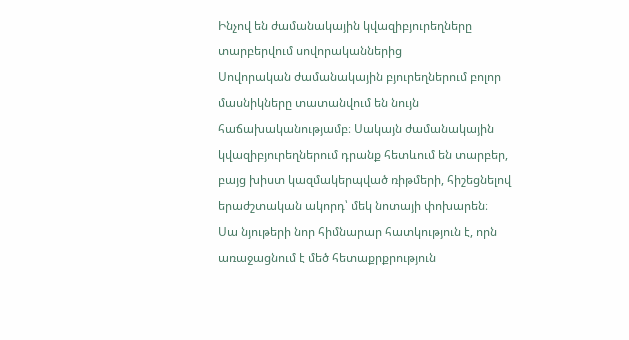Ինչով են ժամանակային կվազիբյուրեղները տարբերվում սովորականներից
Սովորական ժամանակային բյուրեղներում բոլոր մասնիկները տատանվում են նույն հաճախականությամբ։ Սակայն ժամանակային կվազիբյուրեղներում դրանք հետևում են տարբեր, բայց խիստ կազմակերպված ռիթմերի, հիշեցնելով երաժշտական ակորդ՝ մեկ նոտայի փոխարեն։
Սա նյութերի նոր հիմնարար հատկություն է, որն առաջացնում է մեծ հետաքրքրություն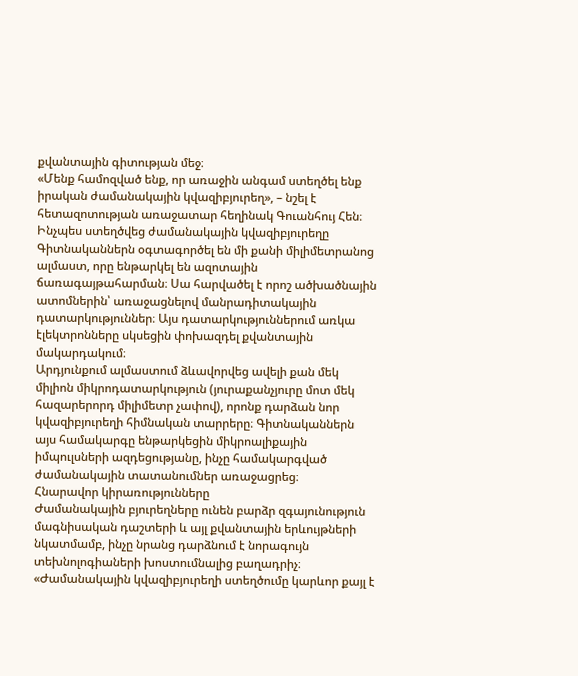քվանտային գիտության մեջ։
«Մենք համոզված ենք, որ առաջին անգամ ստեղծել ենք իրական ժամանակային կվազիբյուրեղ», – նշել է հետազոտության առաջատար հեղինակ Գուանհույ Հեն։
Ինչպես ստեղծվեց ժամանակային կվազիբյուրեղը
Գիտնականներն օգտագործել են մի քանի միլիմետրանոց ալմաստ, որը ենթարկել են ազոտային ճառագայթահարման։ Սա հարվածել է որոշ ածխածնային ատոմներին՝ առաջացնելով մանրադիտակային դատարկություններ։ Այս դատարկություններում առկա էլեկտրոնները սկսեցին փոխազդել քվանտային մակարդակում։
Արդյունքում ալմաստում ձևավորվեց ավելի քան մեկ միլիոն միկրոդատարկություն (յուրաքանչյուրը մոտ մեկ հազարերորդ միլիմետր չափով), որոնք դարձան նոր կվազիբյուրեղի հիմնական տարրերը։ Գիտնականներն այս համակարգը ենթարկեցին միկրոալիքային իմպուլսների ազդեցությանը, ինչը համակարգված ժամանակային տատանումներ առաջացրեց։
Հնարավոր կիրառությունները
Ժամանակային բյուրեղները ունեն բարձր զգայունություն մագնիսական դաշտերի և այլ քվանտային երևույթների նկատմամբ, ինչը նրանց դարձնում է նորագույն տեխնոլոգիաների խոստումնալից բաղադրիչ։
«Ժամանակային կվազիբյուրեղի ստեղծումը կարևոր քայլ է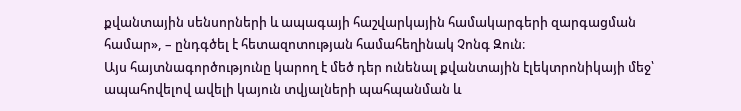քվանտային սենսորների և ապագայի հաշվարկային համակարգերի զարգացման համար», – ընդգծել է հետազոտության համահեղինակ Չոնգ Զուն։
Այս հայտնագործությունը կարող է մեծ դեր ունենալ քվանտային էլեկտրոնիկայի մեջ՝ ապահովելով ավելի կայուն տվյալների պահպանման և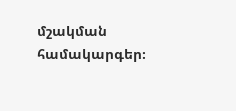մշակման համակարգեր։